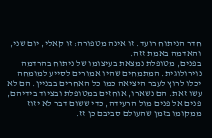חדר הניתוח רועד. זו אינה מטפורה: זו קאלי, יום שני, והאדמה באמת זזה.
בפנים, מטופלת נמצאת בעיצומו של ניתוח בהרדמה נוירולוגית. המתמחים שהיו אמורים לסייע למומחה יכלו לרוץ לעבר היציאה כמו כל האחרים בבניין. הם לא עשו זאת. הם נשארו, אוחזים במטופלת ובציוד בידיהם, פנים אל פנים מול הרעידה, כדי ששום דבר לא יזוז ממקומו בזמן שהעולם סביבם כן זז.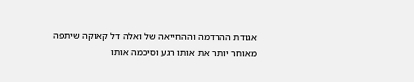אגודת ההרדמה וההחייאה של ואלה דל קאוקה שיתפה מאוחר יותר את אותו רגע וסיכמה אותו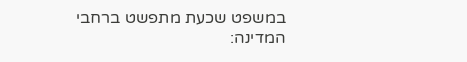במשפט שכעת מתפשט ברחבי המדינה: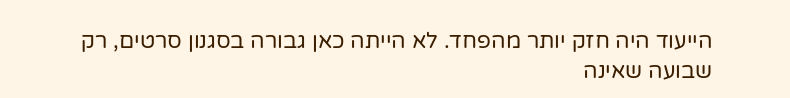הייעוד היה חזק יותר מהפחד. לא הייתה כאן גבורה בסגנון סרטים, רק שבועה שאינה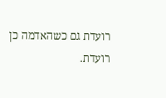רועדת גם כשהאדמה כן רועדת.